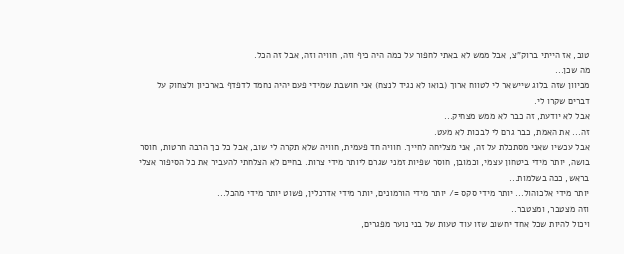טוב, אז הייתי ברוק"צ, אבל ממש לא באתי לחפור על כמה היה כיף וזה, חוויה וזה, אבל זה הכל.
מה שכן...
מכיוון שזה בלוג שיישאר לי לטווח ארוך (בואו לא נגיד לנצח) אני חושבת שמידי פעם יהיה נחמד לדפדף בארכיון ולצחוק על דברים שקרו לי.
אבל לא יודעת, זה כבר לא ממש מצחיק...
זה... את האמת, כבר גרם לי לבכות לא מעט.
אבל עכשיו שאני מסתכלת על זה, אני מצליחה לחייך. חוויה חד פעמית, חוויה שלא תקרה לי שוב, אבל כל כך הרבה חרטות, חוסר בושה, יותר מידי ביטחון עצמי, וכמובן, חוסר שפיות זמני שגרם ליותר מידי צרות. בחיים לא הצלחתי להעביר את כל הסיפור אצלי בראש, ככה בשלמות...
יותר מידי אלכוהול... יותר מידי סקס =/ יותר מידי הורמונים, יותר מידי אדרנלין, פשוט יותר מידי מהכל...
וזה מצטבר, ומצטבר..
ויכול להיות שכל אחד יחשוב שזו עוד טעות של בני נוער מפגרים,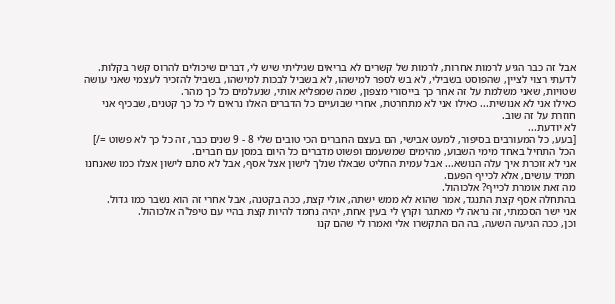אבל זה כבר הגיע לרמות אחרות, לרמות של קשרים לא בריאים שגיליתי שיש לי, דברים שיכולים להרוס קשר בקלות.
לדעתי רצוי לציין, שהפוסט בשבילי, לא בש לספר למישהו, לא בשביל לבכות למישהו, בשביל להזכיר לעצמי שאני עושה שטויות, שאני משלמת על זה אחר כך בייסורי מצפון, שמה שמפליא אותי, שנעלמים כל כך מהר.
כאילו אני לא אנושית... כאילו אני לא מתחרטת, אחרי שבועיים כל הדברים האלו נראים לי כל כך קטנים, שבכיף אני חוזרת על זה שוב.
לא יודעת...
[בעע, כל המעורבים בסיפור, למעט אבישי, הם בעצם החברים הכי טובים שלי 8 - 9 שנים כבר, זה כל כך לא פשוט =/]
הכל התחיל באחד מימי השבוע, מהימים שמשעמם ופשוט מדברים כל היום במסן עם חברים.
אני לא זוכרת איך עלה הנושא... אבל עמית החליט שבאלו שנלך לישון אצל אסף, אבל לא סתם לישון אצלו כמו שאנחנו תמיד עושים, אלא לכייף הפעם.
מה זאת אומרת לכייף? אלכוהול.
בהתחלה אסף קצת התנגד, אמר שהוא לא ממש ישתה, אולי קצת, ככה בקטנה, אבל אחרי זה הוא נשבר כמו גדול.
אני ישר הסכמתי, זה נראה לי מאתגר וקרץ לי בעין אחת, יהיה נחמד להיות קצת בהיי עם טיפל'ה אלכוהול.
וכן, ככה הגיעה השעה, בה הם התקשרו אלי ואמרו לי שהם קנו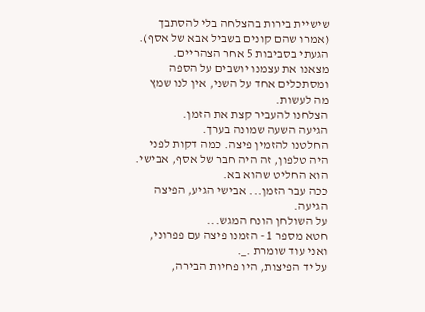שישיית בירות בהצלחה בלי להסתבך (אמרו שהם קונים בשביל אבא של אסף).
הגעתי בסביבות 5 אחר הצהריים.
מצאנו את עצמנו יושבים על הספה ומסתכלים אחד על השני, אין לנו שמץ מה לעשות.
הצלחנו להעביר קצת את הזמן.
הגיעה השעה שמונה בערך.
החלטנו להזמין פיצה. כמה דקות לפני היה טלפון, זה היה חבר של אסף, אבישי.
הוא החליט שהוא בא.
ככה עבר הזמן... אבישי הגיע, הפיצה הגיעה.
על השולחן הונח המגש...
חטא מספר 1 - הזמנו פיצה עם פפרוני, ואני עוד שומרת ._.
על יד הפיצות, היו פחיות הבירה,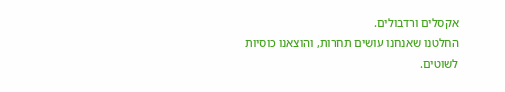אקסלים ורדבולים.
החלטנו שאנחנו עושים תחרות, והוצאנו כוסיות לשוטים.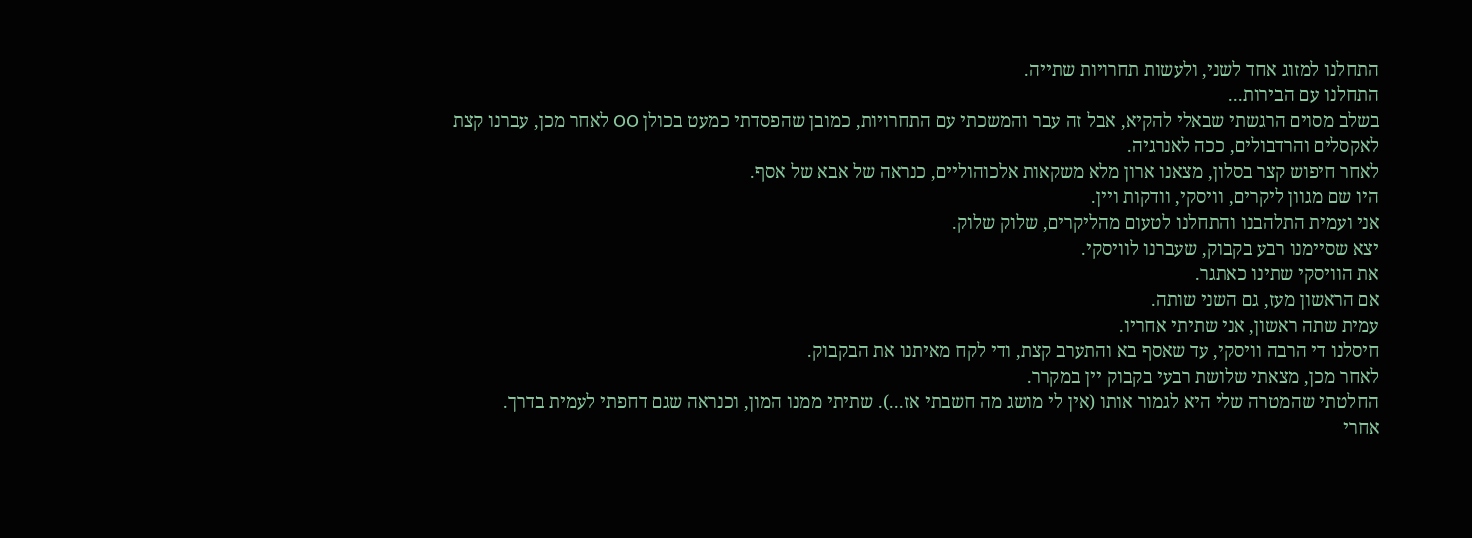התחלנו למזוג אחד לשני, ולעשות תחרויות שתייה.
התחלנו עם הבירות...
בשלב מסוים הרגשתי שבאלי להקיא, אבל זה עבר והמשכתי עם התחרויות, כמובן שהפסדתי כמעט בכולן OO לאחר מכן, עברנו קצת לאקסלים והרדבולים, ככה לאנרגיה.
לאחר חיפוש קצר בסלון, מצאנו ארון מלא משקאות אלכוהוליים, כנראה של אבא של אסף.
היו שם מגוון ליקרים, וויסקי, וודקות ויין.
אני ועמית התלהבנו והתחלנו לטעום מהליקרים, שלוק שלוק.
יצא שסיימנו רבע בקבוק, שעברנו לוויסקי.
את הוויסקי שתינו כאתגר.
אם הראשון מעז, גם השני שותה.
עמית שתה ראשון, אני שתיתי אחריו.
חיסלנו די הרבה וויסקי, עד שאסף בא והתערב קצת, ודי לקח מאיתנו את הבקבוק.
לאחר מכן, מצאתי שלושת רבעי בקבוק יין במקרר.
החלטתי שהמטרה שלי היא לגמור אותו (אין לי מושג מה חשבתי אז...). שתיתי ממנו המון, וכנראה שגם דחפתי לעמית בדרך.
אחרי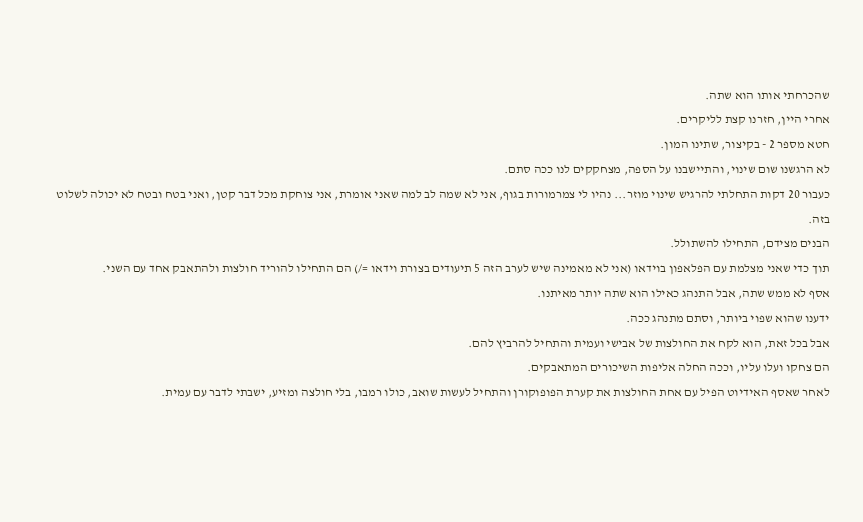שהכרחתי אותו הוא שתה.
אחרי היין, חזרנו קצת לליקרים.
חטא מספר 2 - בקיצור, שתינו המון.
לא הרגשנו שום שינוי, והתיישבנו על הספה, מצחקקים לנו ככה סתם.
כעבור 20 דקות התחלתי להרגיש שינוי מוזר... נהיו לי צמרמורות בגוף, אני לא שמה לב למה שאני אומרת, אני צוחקת מכל דבר קטן, ואני בטח ובטח לא יכולה לשלוט בזה.
הבנים מצידם, התחילו להשתולל.
תוך כדי שאני מצלמת עם הפלאפון בוידאו (אני לא מאמינה שיש לערב הזה 5 תיעודים בצורת וידאו =/) הם התחילו להוריד חולצות ולהתאבק אחד עם השני.
אסף לא ממש שתה, אבל התנהג כאילו הוא שתה יותר מאיתנו.
ידענו שהוא שפוי ביותר, וסתם מתנהג ככה.
אבל בכל זאת, הוא לקח את החולצות של אבישי ועמית והתחיל להרביץ להם.
הם צחקו ועלו עליו, וככה החלה אליפות השיכורים המתאבקים.
לאחר שאסף האידיוט הפיל עם אחת החולצות את קערת הפופוקורן והתחיל לעשות שואב, כולו רמבו, בלי חולצה ומזיע, ישבתי לדבר עם עמית.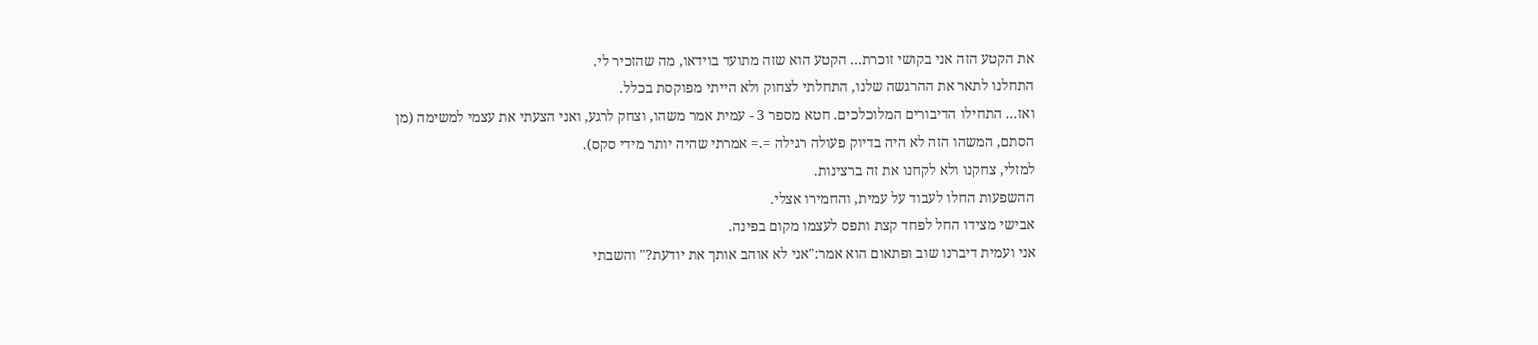את הקטע הזה אני בקושי זוכרת... הקטע הוא שזה מתועד בוידאו, מה שהזכיר לי.
התחלנו לתאר את ההרגשה שלנו, התחלתי לצחוק ולא הייתי מפוקסת בכלל.
ואז... התחילו הדיבורים המלוכלכים. חטא מספר 3 - עמית אמר משהו, וצחק לרגע, ואני הצעתי את עצמי למשימה (מן הסתם, המשהו הזה לא היה בדיוק פעולה רגילה =.= אמרתי שהיה יותר מידי סקס).
למזלי, צחקנו ולא לקחנו את זה ברצינות.
ההשפעות החלו לעבוד על עמית, והחמירו אצלי.
אבישי מצידו החל לפחד קצת ותפס לעצמו מקום בפינה.
אני ועמית דיברנו שוב ופתאום הוא אמר:"אני לא אוהב אותך את יודעת?" והשבתי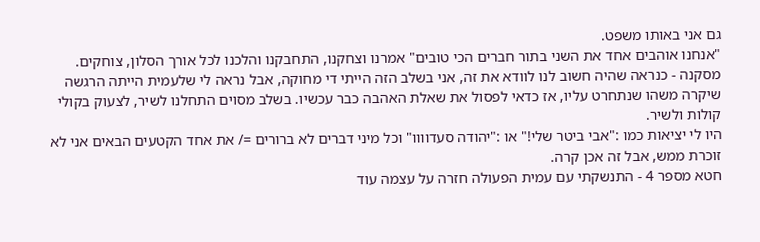גם אני באותו משפט.
"אנחנו אוהבים אחד את השני בתור חברים הכי טובים" אמרנו וצחקנו, התחבקנו והלכנו לכל אורך הסלון, צוחקים.
מסקנה - כנראה שהיה חשוב לנו לוודא את זה, אני בשלב הזה הייתי די מחוקה, אבל נראה לי שלעמית הייתה הרגשה שיקרה משהו שנתחרט עליו, אז כדאי לפסול את שאלת האהבה כבר עכשיו. בשלב מסוים התחלנו לשיר, לצעוק בקולי קולות ולשיר.
היו לי יציאות כמו :"אבי ביטר שלי!" או :"יהודה סעדוווו" וכל מיני דברים לא ברורים =/ את אחד הקטעים הבאים אני לא זוכרת ממש, אבל זה אכן קרה.
חטא מספר 4 - התנשקתי עם עמית הפעולה חזרה על עצמה עוד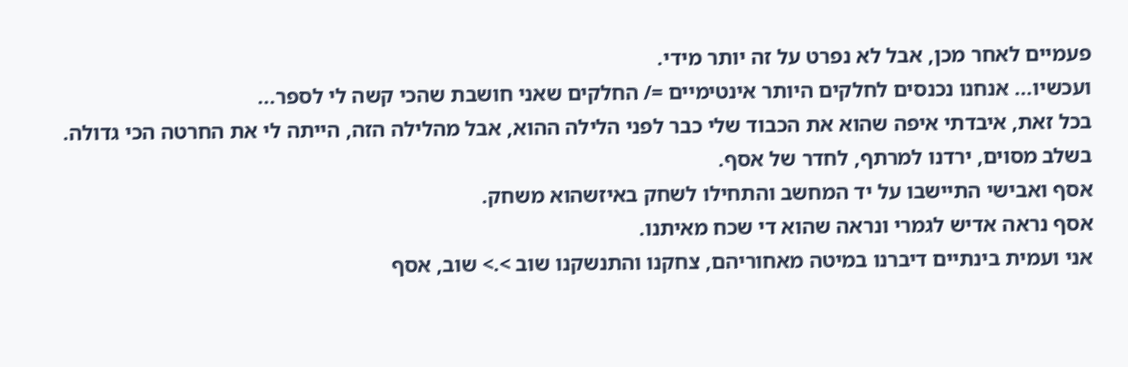פעמיים לאחר מכן, אבל לא נפרט על זה יותר מידי.
ועכשיו... אנחנו נכנסים לחלקים היותר אינטימיים =/ החלקים שאני חושבת שהכי קשה לי לספר...
בכל זאת, איבדתי איפה שהוא את הכבוד שלי כבר לפני הלילה ההוא, אבל מהלילה הזה, הייתה לי את החרטה הכי גדולה.
בשלב מסוים, ירדנו למרתף, לחדר של אסף.
אסף ואבישי התיישבו על יד המחשב והתחילו לשחק באיזשהוא משחק.
אסף נראה אדיש לגמרי ונראה שהוא די שכח מאיתנו.
אני ועמית בינתיים דיברנו במיטה מאחוריהם, צחקנו והתנשקנו שוב >.> שוב, אסף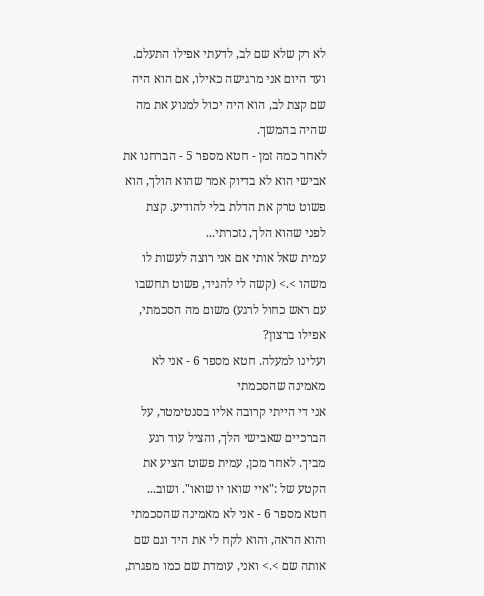לא רק שלא שם לב, לדעתי אפילו התעלם.
ועד היום אני מרגישה כאילו, אם הוא היה שם קצת לב, הוא היה יכול למנוע את מה שהיה בהמשך.
לאחר כמה זמן - חטא מספר 5 - הברחנו את אבישי הוא לא בדיוק אמר שהוא הולך, הוא פשוט טרק את הדלת בלי להודיע. קצת לפני שהוא הלך, נזכרתי...
עמית שאל אותי אם אני רוצה לעשות לו משהו >.> (קשה לי להגיד, פשוט תחשבו עם ראש כחול לרגע) משום מה הסכמתי, אפילו ברצון?
ועלינו למעלה. חטא מספר 6 - אני לא מאמינה שהסכמתי
אני די הייתי קרובה אליו בסנטימטר, על הברכיים שאבישי הלך, והציל עוד רגע מביך. לאחר מכן, עמית פשוט הציע את הקטע של :"איי שואו יו שואו". ושוב...
חטא מספר 6 - אני לא מאמינה שהסכמתי והוא הראה, והוא לקח לי את היד וגם שם אותה שם >.> ואני, עומדת שם כמו מפגרת,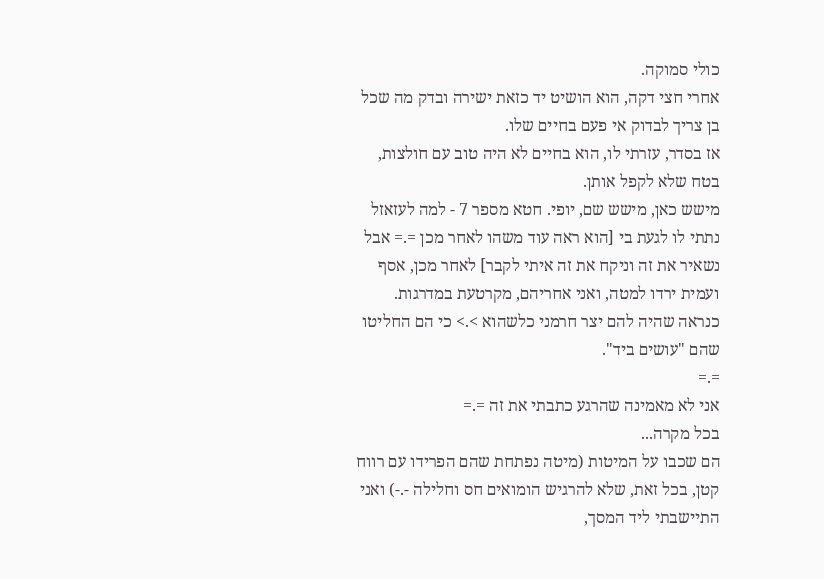כולי סמוקה.
אחרי חצי דקה, הוא הושיט יד כזאת ישירה ובדק מה שכל בן צריך לבדוק אי פעם בחיים שלו.
אז בסדר, עזרתי לו, הוא בחיים לא היה טוב עם חולצות, בטח שלא לקפל אותן.
מישש כאן, מישש שם, יופי. חטא מספר 7 - למה לעזאזל נתתי לו לגעת בי [הוא ראה עוד משהו לאחר מכן =.= אבל נשאיר את זה וניקח את זה איתי לקבר] לאחר מכן, אסף ועמית ירדו למטה, ואני אחריהם, מקרטעת במדרגות.
כנראה שהיה להם יצר חרמני כלשהוא >.> כי הם החליטו שהם "עושים ביד".
=.=
אני לא מאמינה שהרגע כתבתי את זה =.=
בכל מקרה...
הם שכבו על המיטות (מיטה נפתחת שהם הפרידו עם רווח קטן, בכל זאת, שלא להרגיש הומואים חס וחלילה -.-) ואני התיישבתי ליד המסך,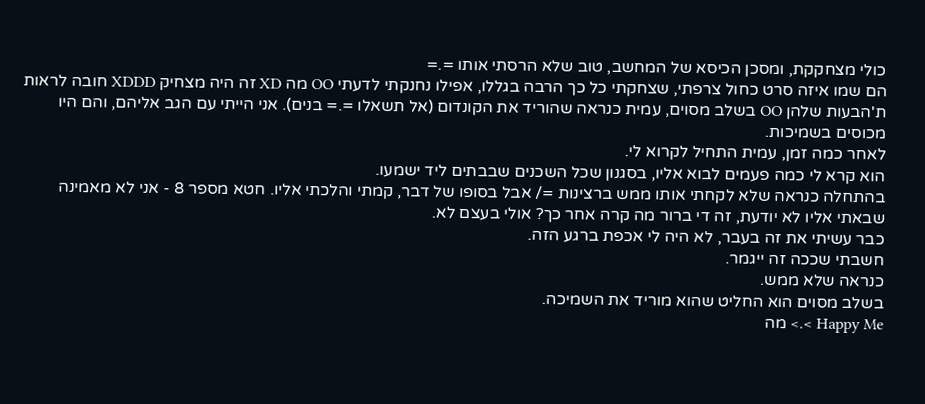כולי מצחקקת, ומסכן הכיסא של המחשב, טוב שלא הרסתי אותו =.=
הם שמו איזה סרט כחול צרפתי, שצחקתי כל כך הרבה בגללו, אפילו נחנקתי לדעתי OO מה XD זה היה מצחיק XDDD חובה לראות ת'הבעות שלהן OO בשלב מסוים, עמית כנראה שהוריד את הקונדום (אל תשאלו =.= בנים). אני הייתי עם הגב אליהם, והם היו מכוסים בשמיכות.
לאחר כמה זמן, עמית התחיל לקרוא לי.
הוא קרא לי כמה פעמים לבוא אליו, בסגנון שכל השכנים שבבתים ליד ישמעו.
בהתחלה כנראה שלא לקחתי אותו ממש ברצינות =/ אבל בסופו של דבר, קמתי והלכתי אליו. חטא מספר 8 - אני לא מאמינה שבאתי אליו לא יודעת, זה די ברור מה קרה אחר כך? אולי בעצם לא.
כבר עשיתי את זה בעבר, לא היה לי אכפת ברגע הזה.
חשבתי שככה זה ייגמר.
כנראה שלא ממש.
בשלב מסוים הוא החליט שהוא מוריד את השמיכה.
Happy Me >.> מה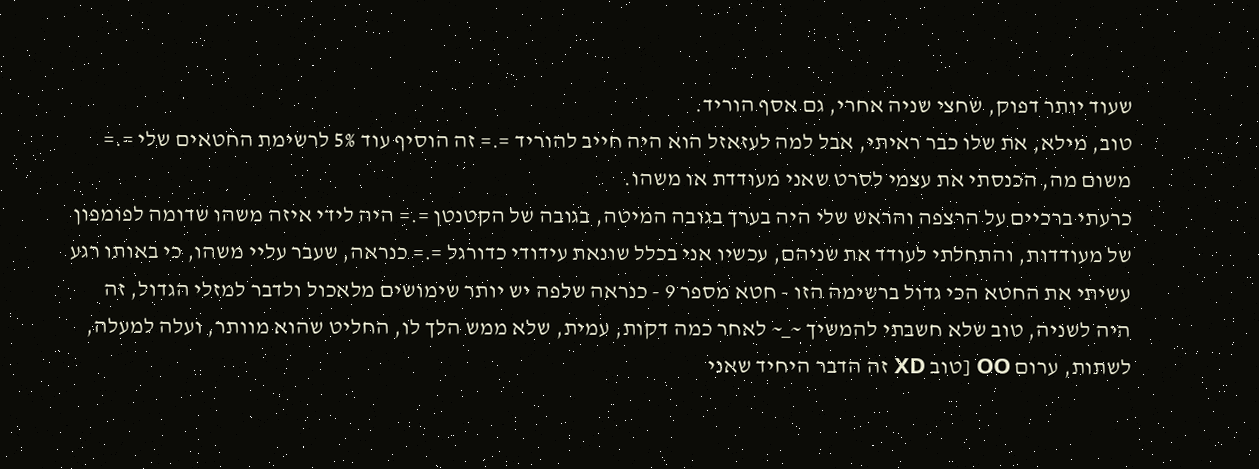שעוד יותר דפוק, שחצי שניה אחרי, גם אסף הוריד.
טוב, מילא, את שלו כבר ראיתי, אבל למה לעזאזל הוא היה חייב להוריד =.= זה הוסיף עוד 5% לרשימת החטאים שלי =.= משום מה, הכנסתי את עצמי לסרט שאני מעודדת או משהו.
כרעתי ברכיים על הרצפה והראש שלי היה בערך בגובה המיטה, בגובה של הקטנטן =.= היה לידי איזה משהו שדומה לפומפון של מעודדות, והתחלתי לעודד את שניהם, עכשיו אני בכלל שונאת עידודי כדורגל =.= כנראה, שעבר עליי משהו, כי באותו רגע עשיתי את החטא הכי גדול ברשימה הזו - חטא מספר 9 - כנראה שלפה יש יותר שימושים מלאכול ולדבר למזלי הגדול, זה היה לשניה, טוב שלא חשבתי להמשיך ~_~ לאחר כמה דקות, עמית, שלא ממש הלך לו, החליט שהוא מוותר, ועלה למעלה, לשתות, ערום OO [טוב XD זה הדבר היחיד שאני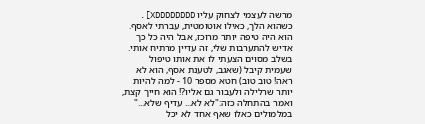מרשה לעצמי לצחוק עליו XDDDDDDDD]. כשהוא הלך, כאילו אוטומטית, עברתי לאסף.
הוא היה טיפה יותר מרוכז, אבל היה כל כך אדיש להתערבות שלי, זה עדיין מרתיח אותי.
בשלב מסוים הצעתי לו את אותו טיפול שעמית קיבל (שאגב, לטענת אסף, הוא לא ראה! טוב טוב) חטא מספר 10 - למה להיות יותר שרלילה ולעבור גם אליו?! הוא חייך קצת, ואמר בהתחלה כזה:"לא לא... עדיף שלא..." במלמולים כאלו שאף אחד לא יכל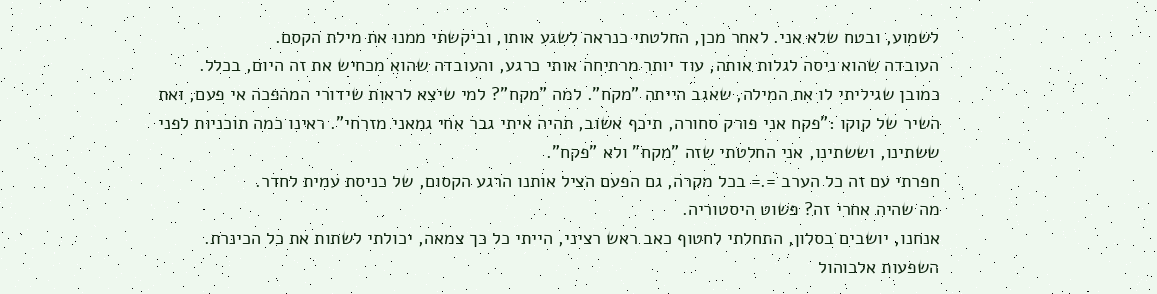לשמוע, ובטח שלא אני. לאחר מכן, החלטתי כנראה לשגע אותו, וביקשתי ממנו את מילת הקסם.
העובדה שהוא ניסה לגלות אותה, עוד יותר מרתיחה אותי כרגע, והעובדה שהוא מכחיש את זה היום, בכלל.
כמובן שגיליתי לו את המילה, שאגב הייתה "מקח". למה "מקח"? למי שיצא לראות שידורי המהפכה אי פעם, ואת השיר של קוקו :"פקח אני פורק סחורה, תיכף אשוב, תהיה איתי גבר אחי גמאני מזרחי". ראינו כמה תוכניות לפני ששתינו, וששתינו, אני החלטתי שזה "מקח" ולא "פקח".
חפרתי עם זה כל הערב =.= בכל מקרה, גם הפעם הציל אותנו הרגע הקסום, של כניסת עמית לחדר.
מה שהיה אחרי זה? פשוט היסטוריה.
אנחנו, יושבים בסלון, התחלתי לחטוף כאב ראש רציני, הייתי כל כך צמאה, יכולתי לשתות את כל הכינרת.
השפעות אלכוהול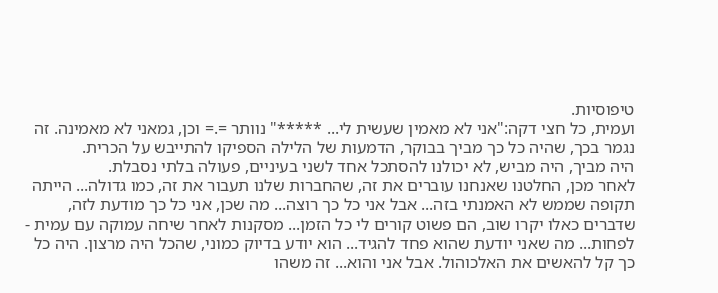טיפוסיות.
ועמית, כל חצי דקה:"אני לא מאמין שעשית לי... *****" נוותר =.= וכן, גמאני לא מאמינה. זה נגמר בכך, שהיה כל כך מביך בבוקר, הדמעות של הלילה הספיקו להתייבש על הכרית.
היה מביך, היה מביש, לא יכולנו להסתכל אחד לשני בעיניים, פעולה בלתי נסבלת.
לאחר מכן, החלטנו שאנחנו עוברים את זה, שהחברות שלנו תעבור את זה, כמו גדולה... הייתה תקופה שממש לא האמנתי בזה... אבל אני כל כך רוצה... מה שכן, אני כל כך מודעת לזה, שדברים כאלו יקרו שוב, הם פשוט קורים לי כל הזמן... מסקנות לאחר שיחה עמוקה עם עמית -
לפחות... מה שאני יודעת שהוא פחד להגיד... הוא יודע בדיוק כמוני, שהכל היה מרצון. היה כל כך קל להאשים את האלכוהול. אבל אני והוא... זה משהו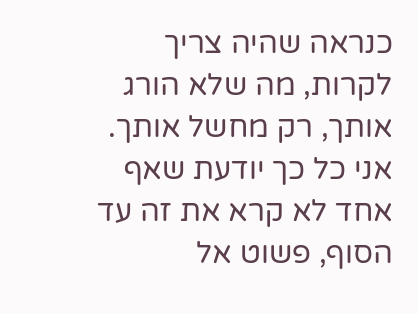כנראה שהיה צריך לקרות, מה שלא הורג אותך, רק מחשל אותך. אני כל כך יודעת שאף אחד לא קרא את זה עד הסוף, פשוט אל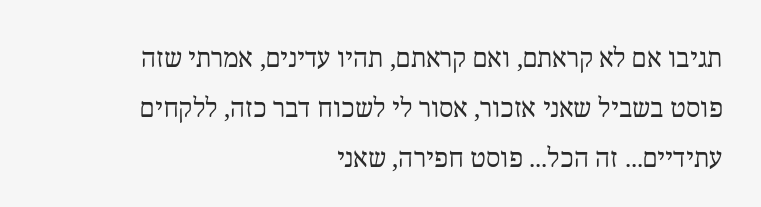תגיבו אם לא קראתם, ואם קראתם, תהיו עדינים, אמרתי שזה פוסט בשביל שאני אזכור, אסור לי לשכוח דבר כזה, ללקחים עתידיים... זה הכל... פוסט חפירה, שאני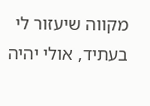מקווה שיעזור לי בעתיד, אולי יהיה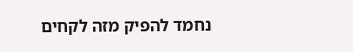נחמד להפיק מזה לקחים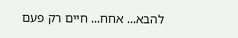להבא... אחח... חיים רק פעם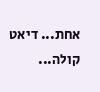אחת... דיאט קולה...